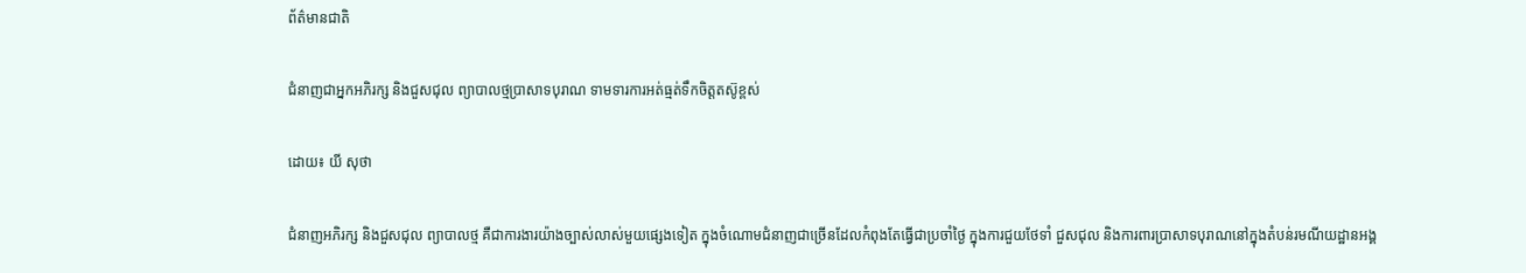ព័ត៌មានជាតិ

ជំនាញជាអ្នកអភិរក្ស និងជួសជុល ព្យាបាលថ្មប្រាសាទបុរាណ ទាមទារការអត់ធ្មត់ទឹកចិត្តតស៊ូខ្ពស់

ដោយ៖ យី សុថា

ជំនាញអភិរក្ស និងជួសជុល ព្យាបាលថ្ម គឺជាការងារយ៉ាងច្បាស់លាស់មួយផ្សេងទៀត ក្នុងចំណោមជំនាញជាច្រើនដែលកំពុងតែធ្វើជាប្រចាំថ្ងៃ ក្នុងការជួយថែទាំ ជួសជុល និងការពារប្រាសាទបុរាណនៅក្នុងតំបន់រមណីយដ្ឋានអង្គ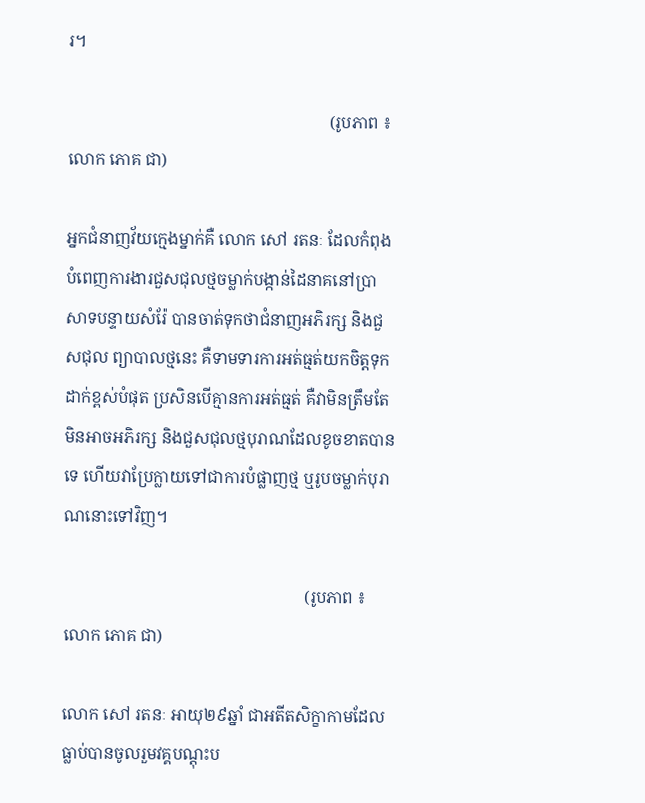រ។

                                                               (រូបភាព ៖ លោក ភោគ ជា)

អ្នកជំនាញវ័យក្មេងម្នាក់គឺ លោក សៅ រតនៈ ដែលកំពុងបំពេញការងារជួសជុលថ្មចម្លាក់បង្កាន់ដៃនាគនៅប្រាសាទបន្ទាយសំរ៉ែ បានចាត់ទុកថាជំនាញអភិរក្ស និងជួសជុល ព្យាបាលថ្មនេះ គឺទាមទារការអត់ធ្មត់យកចិត្តទុកដាក់ខ្ពស់បំផុត ប្រសិនបើគ្មានការអត់ធ្មត់ គឺវាមិនត្រឹមតែមិនអាចអភិរក្ស និងជួសជុលថ្មបុរាណដែលខូចខាតបានទេ ហើយវាប្រែក្លាយទៅជាការបំផ្លាញថ្ម ឬរូបចម្លាក់បុរាណនោះទៅវិញ។

                                                          (រូបភាព ៖ លោក ភោគ ជា)

លោក សៅ រតនៈ អាយុ២៩ឆ្នាំ ជាអតីតសិក្ខាកាមដែលធ្លាប់បានចូលរួមវគ្គបណ្តុះប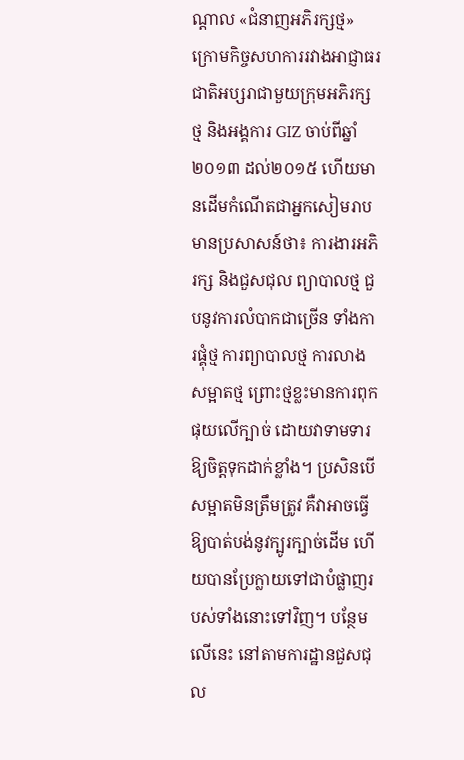ណ្តាល «ជំនាញអភិរក្សថ្ម» ក្រោមកិច្ចសហការរវាងអាជ្ញាធរជាតិអប្សរាជាមួយក្រុមអភិរក្សថ្ម និងអង្គការ GIZ ចាប់ពីឆ្នាំ២០១៣ ដល់២០១៥ ហើយមានដើមកំណើតជាអ្នកសៀមរាប មានប្រសាសន៍ថា៖ ការងារអភិរក្ស និងជួសជុល ព្យាបាលថ្ម ជួបនូវការលំបាកជាច្រើន ទាំងការផ្គុំថ្ម ការព្យាបាលថ្ម ការលាងសម្អាតថ្ម ព្រោះថ្មខ្លះមានការពុកផុយលើក្បាច់ ដោយវាទាមទារឱ្យចិត្តទុកដាក់ខ្លាំង។ ប្រសិនបើសម្អាតមិនត្រឹមត្រូវ គឺវាអាចធ្វើឱ្យបាត់បង់នូវក្បូរក្បាច់ដើម ហើយបានប្រែក្លាយទៅជាបំផ្លាញរបស់ទាំងនោះទៅវិញ។ បន្ថែមលើនេះ នៅតាមការដ្ឋានជួសជុល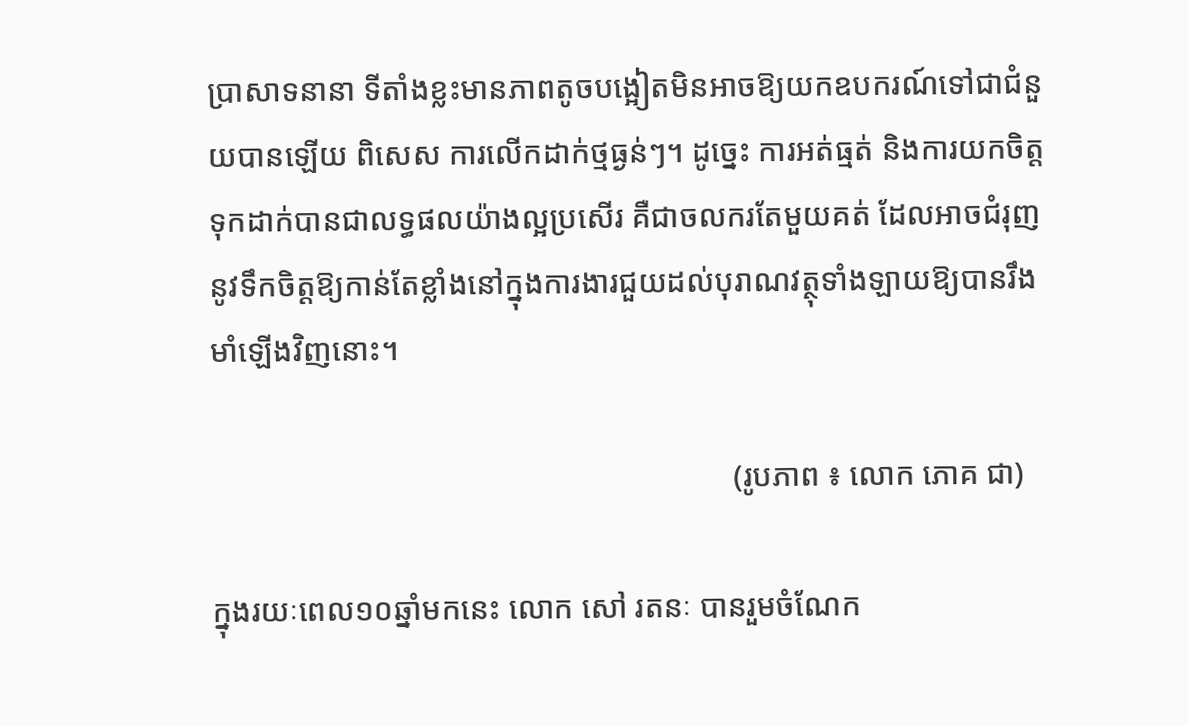ប្រាសាទនានា ទីតាំងខ្លះមានភាពតូចបង្អៀតមិនអាចឱ្យយកឧបករណ៍ទៅជាជំនួយបានឡើយ ពិសេស ការលើកដាក់ថ្មធ្ងន់ៗ។ ដូច្នេះ ការអត់ធ្មត់ និងការយកចិត្តទុកដាក់បានជាលទ្ធផលយ៉ាងល្អប្រសើរ គឺជាចលករតែមួយគត់ ដែលអាចជំរុញនូវទឹកចិត្តឱ្យកាន់តែខ្លាំងនៅក្នុងការងារជួយដល់បុរាណវត្ថុទាំងឡាយឱ្យបានរឹងមាំឡើងវិញនោះ។

                                                                   (រូបភាព ៖ លោក ភោគ ជា)

ក្នុងរយៈពេល១០ឆ្នាំមកនេះ លោក សៅ រតនៈ បានរួមចំណែក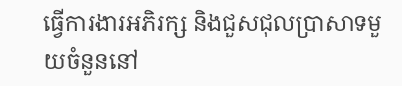ធ្វើការងារអភិរក្ស និងជួសជុលប្រាសាទមួយចំនួននៅ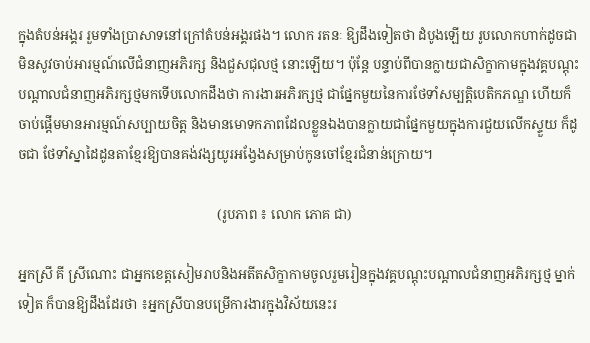ក្នុងតំបន់អង្គរ រួមទាំងប្រាសាទនៅក្រៅតំបន់អង្គរផង។ លោក រតនៈ ឱ្យដឹងទៀតថា ដំបូងឡើយ រូបលោកហាក់ដូចជាមិនសូវចាប់អារម្មណ៍លើជំនាញអភិរក្ស និងជួសជុលថ្ម នោះឡើយ។ ប៉ុន្តែ បន្ទាប់ពីបានក្លាយជាសិក្ខាកាមក្នុងវគ្គបណ្តុះបណ្តាលជំនាញអភិរក្សថ្មមកទើបលោកដឹងថា ការងារអភិរក្សថ្ម ជាផ្នែកមួយនៃការថែទាំសម្បត្តិបេតិកភណ្ឌ ហើយក៏ចាប់ផ្តើមមានអារម្មណ៍សប្បាយចិត្ត និងមានមោទកភាពដែលខ្លួនឯងបានក្លាយជាផ្នែកមួយក្នុងការជួយលើកស្ទួយ ក៏ដូចជា ថែទាំស្នាដៃដូនតាខ្មែរឱ្យបានគង់វង្សយូរអង្វែងសម្រាប់កូនចៅខ្មែរជំនាន់ក្រោយ។

                                                           (រូបភាព ៖ លោក ភោគ ជា)

អ្នកស្រី គី ស្រីណោះ ជាអ្នកខេត្តសៀមរាបនិងអតីតសិក្ខាកាមចូលរួមរៀនក្នុងវគ្គបណ្តុះបណ្តាលជំនាញអភិរក្សថ្ម ម្នាក់ទៀត ក៏បានឱ្យដឹងដែរថា ៖អ្នកស្រីបានបម្រើការងារក្នុងវិស័យនេះរ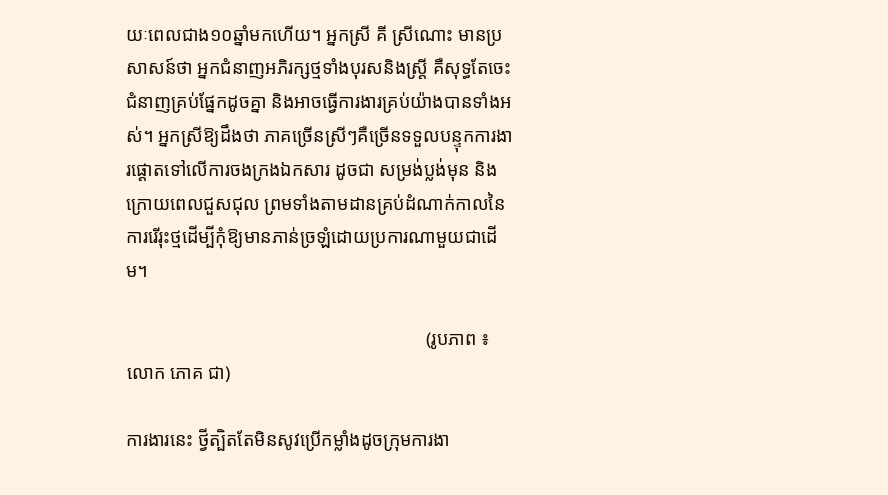យៈពេលជាង១០ឆ្នាំមកហើយ។ អ្នកស្រី គី ស្រីណោះ មានប្រសាសន៍ថា អ្នកជំនាញអភិរក្សថ្មទាំងបុរសនិងស្រ្តី គឺសុទ្ធតែចេះជំនាញគ្រប់ផ្នែកដូចគ្នា និងអាចធ្វើការងារគ្រប់យ៉ាងបានទាំងអស់។ អ្នកស្រីឱ្យដឹងថា ភាគច្រើនស្រីៗគឺច្រើនទទួលបន្ទុកការងារផ្តោតទៅលើការចងក្រងឯកសារ ដូចជា សម្រង់ប្លង់មុន និងក្រោយពេលជួសជុល ព្រមទាំងតាមដានគ្រប់ដំណាក់កាលនៃការរើរុះថ្មដើម្បីកុំឱ្យមានភាន់ច្រឡំដោយប្រការណាមួយជាដើម។

                                                                (រូបភាព ៖ លោក ភោគ ជា)

ការងារនេះ ថ្វីត្បិតតែមិនសូវប្រើកម្លាំងដូចក្រុមការងា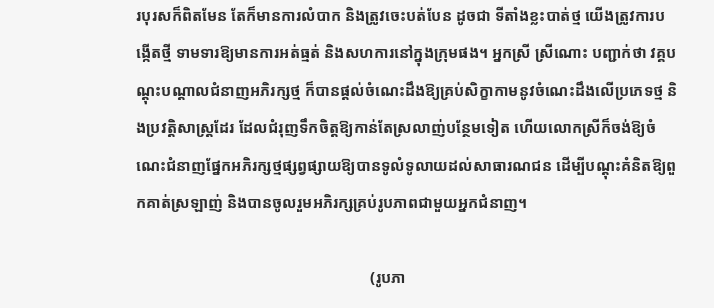របុរសក៏ពិតមែន តែក៏មានការលំបាក និងត្រូវចេះបត់បែន ដូចជា ទីតាំងខ្លះបាត់ថ្ម យើងត្រូវការបង្កើតថ្មី ទាមទារឱ្យមានការអត់ធ្មត់ និងសហការនៅក្នុងក្រុមផង។ អ្នកស្រី ស្រីណោះ បញ្ជាក់ថា វគ្គបណ្តុះបណ្តាលជំនាញអភិរក្សថ្ម ក៏បានផ្តល់ចំណេះដឹងឱ្យគ្រប់សិក្ខាកាមនូវចំណេះដឹងលើប្រភេទថ្ម និងប្រវត្តិសាស្រ្តដែរ ដែលជំរុញទឹកចិត្តឱ្យកាន់តែស្រលាញ់បន្ថែមទៀត ហើយលោកស្រីក៏ចង់ឱ្យចំណេះជំនាញផ្នែកអភិរក្សថ្មផ្សព្វផ្សាយឱ្យបានទូលំទូលាយដល់សាធារណជន ដើម្បីបណ្តុះគំនិតឱ្យពួកគាត់ស្រឡាញ់ និងបានចូលរួមអភិរក្សគ្រប់រូបភាពជាមួយអ្នកជំនាញ។

                                                            (រូបភា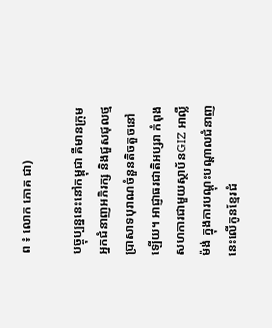ព ៖ លោក ភោគ ជា)

បច្ចុប្បន្ននេះនៅកម្ពុជា គឺមានក្រុមអ្នកជំនាញអភិរក្ស និងជួសជុលថ្មប្រាសាទបុរាណចំនួនតិចតួចនៅឡើយ។ អាជ្ញាធរជាតិអប្សរា កំពុងសហការជាមួយស្ថាប័នGIZ អាល្លឺម៉ង់ ក្នុងការបណ្ដុះបណ្ដាលជំនាញនេះលើកូនខ្មែរជំ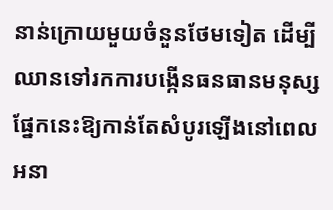នាន់ក្រោយមួយចំនួនថែមទៀត ដើម្បីឈានទៅរកការបង្កើនធនធានមនុស្សផ្នែកនេះឱ្យកាន់តែសំបូរឡើងនៅពេលអនា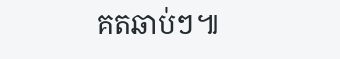គតឆាប់ៗ៕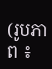(រូបភាព ៖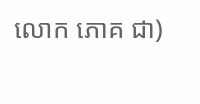លោក ភោគ ជា)